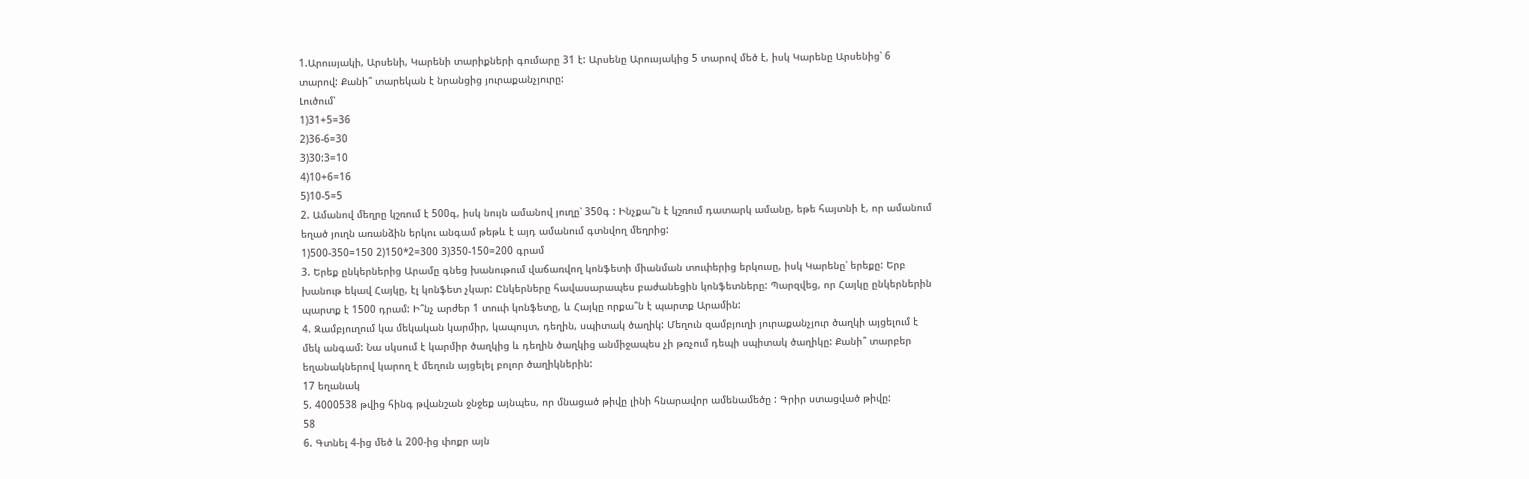1.Արուսյակի, Արսենի, Կարենի տարիքների գումարը 31 է: Արսենը Արուսյակից 5 տարով մեծ է, իսկ Կարենը Արսենից՝ 6 տարով: Քանի՞ տարեկան է նրանցից յուրաքանչյուրը:
Լուծում՝
1)31+5=36
2)36-6=30
3)30:3=10
4)10+6=16
5)10-5=5
2. Ամանով մեղրը կշռում է 500գ, իսկ նույն ամանով յուղը՝ 350գ : Ինչքա՞ն է կշռում դատարկ ամանը, եթե հայտնի է, որ ամանում եղած յուղն առանձին երկու անգամ թեթև է այդ ամանում գտնվող մեղրից:
1)500-350=150 2)150*2=300 3)350-150=200 գրամ
3. Երեք ընկերներից Արամը գնեց խանութում վաճառվող կոնֆետի միանման տուփերից երկուսը, իսկ Կարենը՝ երեքը: Երբ խանութ եկավ Հայկը, էլ կոնֆետ չկար: Ընկերները հավասարապես բաժանեցին կոնֆետները: Պարզվեց, որ Հայկը ընկերներին պարտք է 1500 դրամ: Ի՞նչ արժեր 1 տուփ կոնֆետը, և Հայկը որքա՞ն է պարտք Արամին:
4. Զամբյուղում կա մեկական կարմիր, կապույտ, դեղին, սպիտակ ծաղիկ: Մեղուն զամբյուղի յուրաքանչյուր ծաղկի այցելում է մեկ անգամ: Նա սկսում է կարմիր ծաղկից և դեղին ծաղկից անմիջապես չի թռչում դեպի սպիտակ ծաղիկը: Քանի՞ տարբեր եղանակներով կարող է մեղուն այցելել բոլոր ծաղիկներին:
17 եղանակ
5. 4000538 թվից հինգ թվանշան ջնջեք այնպես, որ մնացած թիվը լինի հնարավոր ամենամեծը : Գրիր ստացված թիվը:
58
6. Գտնել 4-ից մեծ և 200-ից փոքր այն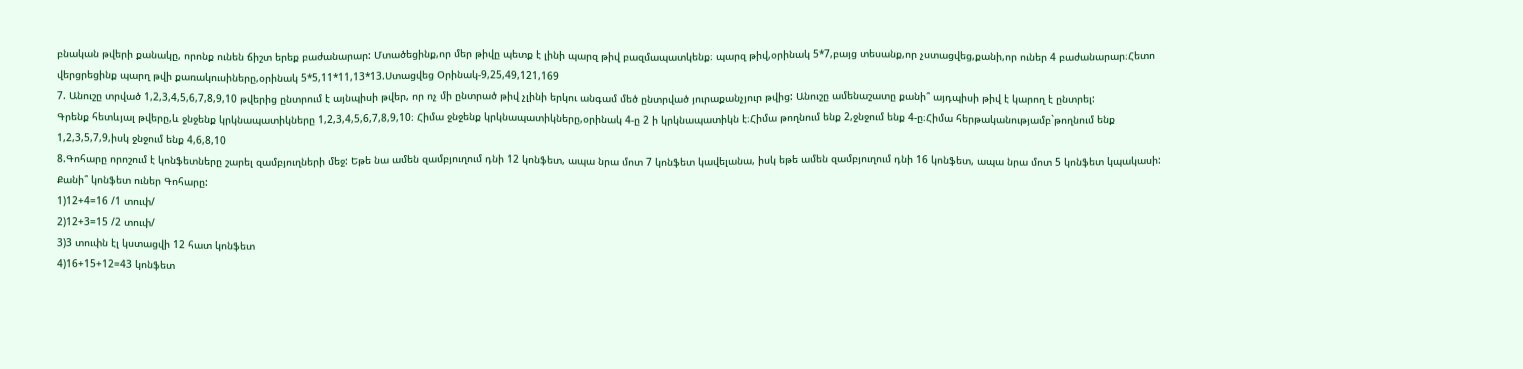բնական թվերի քանակը, որոնք ունեն ճիշտ երեք բաժանարար: Մտածեցինք,որ մեր թիվը պետք է լինի պարզ թիվ բազմապատկենք։ պարզ թիվ,օրինակ 5*7,բայց տեսանք,որ չստացվեց,քանի,որ ուներ 4 բաժանարար։Հետո վերցրեցինք պարղ թվի քառակուսիները,օրինակ 5*5,11*11,13*13.Ստացվեց Օրինակ-9,25,49,121,169
7. Անուշը տրված 1,2,3,4,5,6,7,8,9,10 թվերից ընտրում է այնպիսի թվեր, որ ոչ մի ընտրած թիվ չլինի երկու անգամ մեծ ընտրված յուրաքանչյուր թվից: Անուշը ամենաշատը քանի՞ այդպիսի թիվ է կարող է ընտրել:
Գրենք հետևյալ թվերը,և ջնջենք կրկնապատիկները 1,2,3,4,5,6,7,8,9,10։ Հիմա ջնջենք կրկնապատիկները,օրինակ 4-ը 2 ի կրկնապատիկն է։Հիմա թողնում ենք 2,ջնջում ենք 4-ը։Հիմա հերթականությամբ`թողնում ենք 1,2,3,5,7,9,իսկ ջնջում ենք 4,6,8,10
8.Գոհարը որոշում է կոնֆետները շարել զամբյուղների մեջ: Եթե նա ամեն զամբյուղում դնի 12 կոնֆետ, ապա նրա մոտ 7 կոնֆետ կավելանա, իսկ եթե ամեն զամբյուղում դնի 16 կոնֆետ, ապա նրա մոտ 5 կոնֆետ կպակասի: Քանի՞ կոնֆետ ուներ Գոհարը:
1)12+4=16 /1 տուփ/
2)12+3=15 /2 տուփ/
3)3 տուփն էլ կստացվի 12 հատ կոնֆետ
4)16+15+12=43 կոնֆետ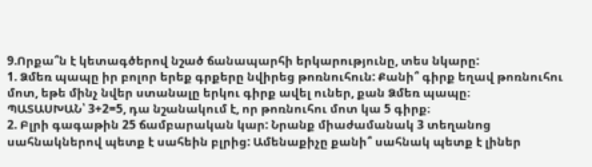9.Որքա՞ն է կետագծերով նշած ճանապարհի երկարությունը, տես նկարը:
1. Ձմեռ պապը իր բոլոր երեք գրքերը նվիրեց թոռնուհուն: Քանի՞ գիրք եղավ թոռնուհու մոտ, եթե մինչ նվեր ստանալը երկու գիրք ավել ուներ, քան Ձմեռ պապը։
ՊԱՏԱՍԽԱՆ՝ 3+2=5, դա նշանակում է, որ թոռնուհու մոտ կա 5 գիրք։
2. Բլրի գագաթին 25 ճամբարական կար: Նրանք միաժամանակ 3 տեղանոց սահնակներով պետք է սահեին բլրից: Ամենաքիչը քանի՞ սահնակ պետք է լիներ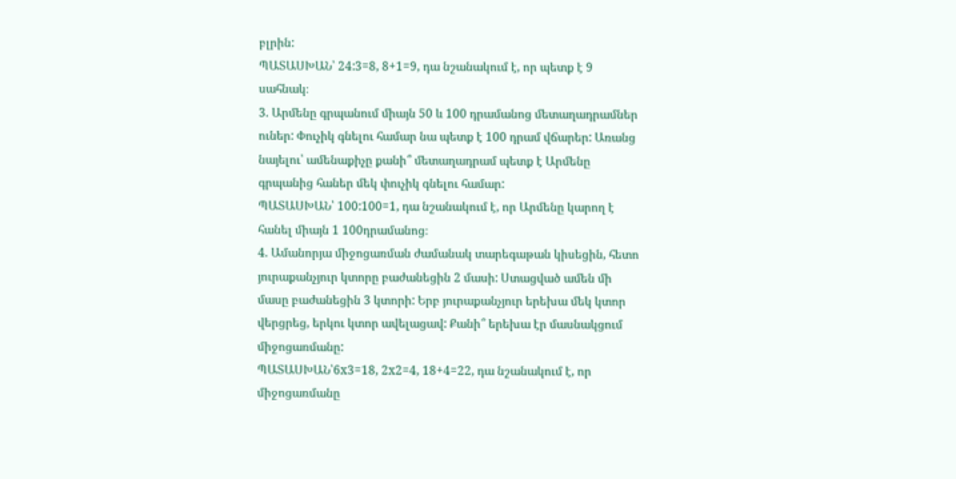բլրին:
ՊԱՏԱՍԽԱՆ՝ 24:3=8, 8+1=9, դա նշանակում է, որ պետք է 9 սահնակ։
3. Արմենը գրպանում միայն 50 և 100 դրամանոց մետաղադրամներ ուներ: Փուչիկ գնելու համար նա պետք է 100 դրամ վճարեր: Առանց նայելու՝ ամենաքիչը քանի՞ մետաղադրամ պետք է Արմենը գրպանից հաներ մեկ փուչիկ գնելու համար:
ՊԱՏԱՍԽԱՆ՝ 100:100=1, դա նշանակում է, որ Արմենը կարող է հանել միայն 1 100դրամանոց։
4. Ամանորյա միջոցառման ժամանակ տարեգաթան կիսեցին, հետո յուրաքանչյուր կտորը բաժանեցին 2 մասի: Ստացված ամեն մի մասը բաժանեցին 3 կտորի: Երբ յուրաքանչյուր երեխա մեկ կտոր վերցրեց, երկու կտոր ավելացավ: Քանի՞ երեխա էր մասնակցում միջոցառմանը:
ՊԱՏԱՍԽԱՆ՝6х3=18, 2х2=4, 18+4=22, դա նշանակում է, որ միջոցառմանը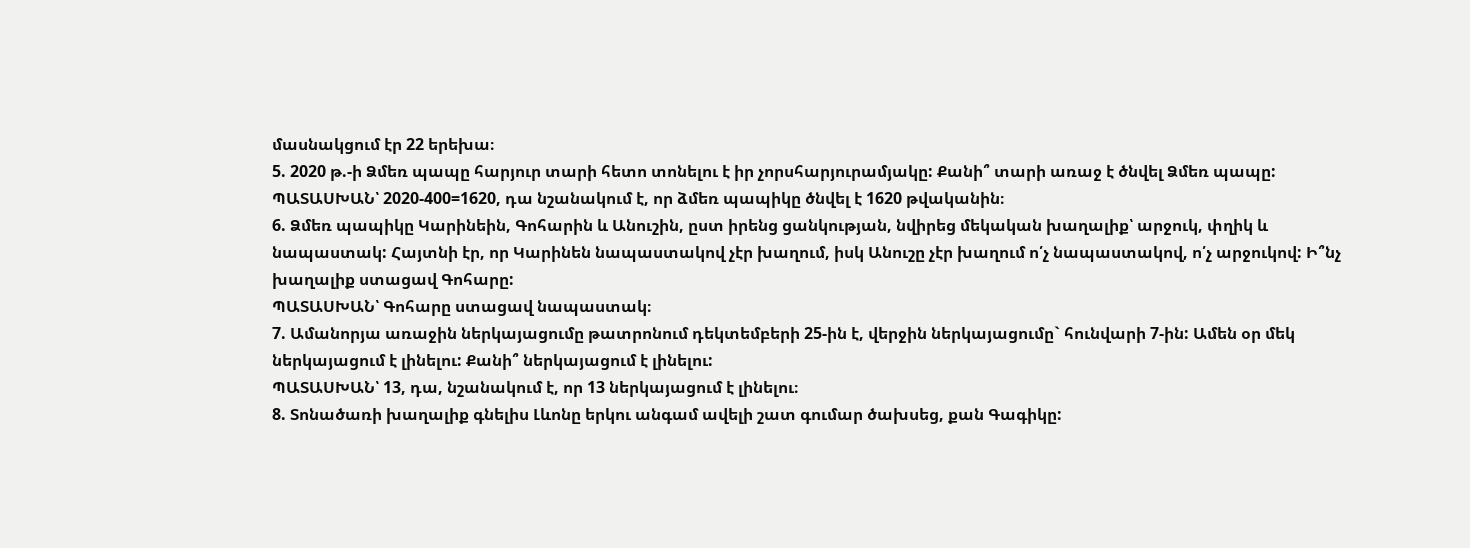մասնակցում էր 22 երեխա։
5. 2020 թ.-ի Ձմեռ պապը հարյուր տարի հետո տոնելու է իր չորսհարյուրամյակը: Քանի՞ տարի առաջ է ծնվել Ձմեռ պապը:
ՊԱՏԱՍԽԱՆ՝ 2020-400=1620, դա նշանակում է, որ ձմեռ պապիկը ծնվել է 1620 թվականին։
6. Ձմեռ պապիկը Կարինեին, Գոհարին և Անուշին, ըստ իրենց ցանկության, նվիրեց մեկական խաղալիք՝ արջուկ, փղիկ և նապաստակ: Հայտնի էր, որ Կարինեն նապաստակով չէր խաղում, իսկ Անուշը չէր խաղում ո՛չ նապաստակով, ո՛չ արջուկով: Ի՞նչ խաղալիք ստացավ Գոհարը:
ՊԱՏԱՍԽԱՆ՝ Գոհարը ստացավ նապաստակ։
7. Ամանորյա առաջին ներկայացումը թատրոնում դեկտեմբերի 25-ին է, վերջին ներկայացումը` հունվարի 7-ին: Ամեն օր մեկ ներկայացում է լինելու: Քանի՞ ներկայացում է լինելու:
ՊԱՏԱՍԽԱՆ՝ 13, դա, նշանակում է, որ 13 ներկայացում է լինելու։
8. Տոնածառի խաղալիք գնելիս Լևոնը երկու անգամ ավելի շատ գումար ծախսեց, քան Գագիկը: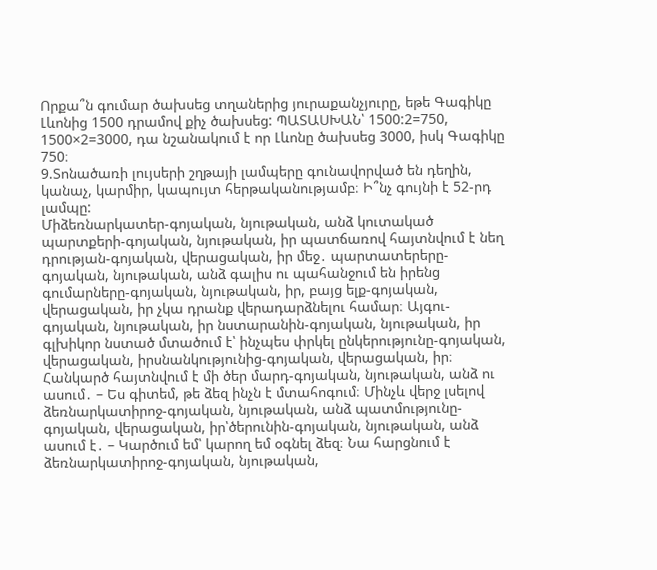Որքա՞ն գումար ծախսեց տղաներից յուրաքանչյուրը, եթե Գագիկը Լևոնից 1500 դրամով քիչ ծախսեց: ՊԱՏԱՍԽԱՆ՝ 1500:2=750, 1500×2=3000, դա նշանակում է որ Լևոնը ծախսեց 3000, իսկ Գագիկը 750։
9.Տոնածառի լույսերի շղթայի լամպերը գունավորված են դեղին, կանաչ, կարմիր, կապույտ հերթականությամբ։ Ի՞նչ գույնի է 52-րդ լամպը:
Միձեռնարկատեր-գոյական, նյութական, անձ կուտակած պարտքերի-գոյական, նյութական, իր պատճառով հայտնվում է նեղ դրության-գոյական, վերացական, իր մեջ․ պարտատերերը-գոյական, նյութական, անձ գալիս ու պահանջում են իրենց գումարները-գոյական, նյութական, իր, բայց ելք-գոյական, վերացական, իր չկա դրանք վերադարձնելու համար։ Այգու-գոյական, նյութական, իր նստարանին-գոյական, նյութական, իր գլխիկոր նստած մտածում է՝ ինչպես փրկել ընկերությունը-գոյական, վերացական, իրսնանկությունից-գոյական, վերացական, իր։ Հանկարծ հայտնվում է մի ծեր մարդ-գոյական, նյութական, անձ ու ասում․ – Ես գիտեմ, թե ձեզ ինչն է մտահոգում։ Մինչև վերջ լսելով ձեռնարկատիրոջ-գոյական, նյութական, անձ պատմությունը-գոյական, վերացական, իր՝ծերունին-գոյական, նյութական, անձ ասում է․ – Կարծում եմ՝ կարող եմ օգնել ձեզ։ Նա հարցնում է ձեռնարկատիրոջ-գոյական, նյութական,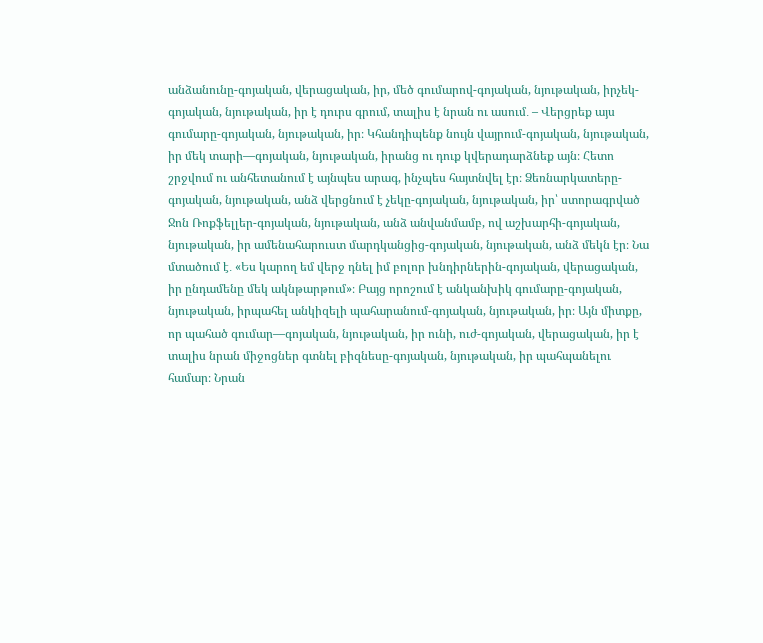անձանունը-գոյական, վերացական, իր, մեծ գումարով-գոյական, նյութական, իրչեկ-գոյական, նյութական, իր է դուրս գրում, տալիս է նրան ու ասում․ – Վերցրեք այս գումարը-գոյական, նյութական, իր։ Կհանդիպենք նույն վայրում-գոյական, նյութական, իր մեկ տարի—գոյական, նյութական, իրանց ու դուք կվերադարձնեք այն։ Հետո շրջվում ու անհետանում է այնպես արագ, ինչպես հայտնվել էր։ Ձեռնարկատերը-գոյական, նյութական, անձ վերցնում է չեկը-գոյական, նյութական, իր՝ ստորագրված Ջոն Ռոքֆելլեր-գոյական, նյութական, անձ անվանմամբ, ով աշխարհի-գոյական, նյութական, իր ամենահարուստ մարդկանցից-գոյական, նյութական, անձ մեկն էր։ Նա մտածում է․ «Ես կարող եմ վերջ դնել իմ բոլոր խնդիրներին-գոյական, վերացական, իր ընդամենը մեկ ակնթարթում»։ Բայց որոշում է անկանխիկ գումարը-գոյական, նյութական, իրպահել անկիզելի պահարանում-գոյական, նյութական, իր։ Այն միտքը, որ պահած գումար—գոյական, նյութական, իր ունի, ուժ-գոյական, վերացական, իր է տալիս նրան միջոցներ գտնել բիզնեսը-գոյական, նյութական, իր պահպանելու համար։ Նրան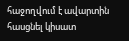հաջողվում է ավարտին հասցնել կիսատ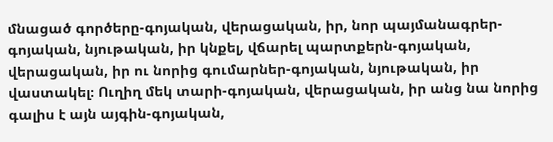մնացած գործերը-գոյական, վերացական, իր, նոր պայմանագրեր-գոյական, նյութական, իր կնքել, վճարել պարտքերն-գոյական, վերացական, իր ու նորից գումարներ-գոյական, նյութական, իր վաստակել։ Ուղիղ մեկ տարի-գոյական, վերացական, իր անց նա նորից գալիս է այն այգին-գոյական,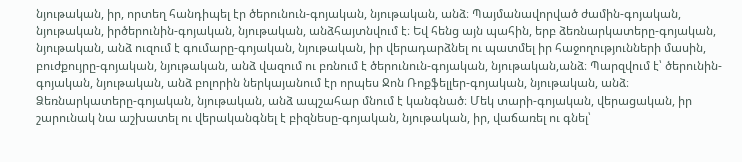նյութական, իր, որտեղ հանդիպել էր ծերունուն-գոյական, նյութական, անձ։ Պայմանավորված ժամին-գոյական, նյութական, իրծերունին-գոյական, նյութական, անձհայտնվում է։ Եվ հենց այն պահին, երբ ձեռնարկատերը-գոյական, նյութական, անձ ուզում է գումարը-գոյական, նյութական, իր վերադարձնել ու պատմել իր հաջողությունների մասին, բուժքույրը-գոյական, նյութական, անձ վազում ու բռնում է ծերունուն-գոյական, նյութական,անձ։ Պարզվում է՝ ծերունին-գոյական, նյութական, անձ բոլորին ներկայանում էր որպես Ջոն Ռոքֆելլեր-գոյական, նյութական, անձ։ Ձեռնարկատերը-գոյական, նյութական, անձ ապշահար մնում է կանգնած։ Մեկ տարի-գոյական, վերացական, իր շարունակ նա աշխատել ու վերականգնել է բիզնեսը-գոյական, նյութական, իր, վաճառել ու գնել՝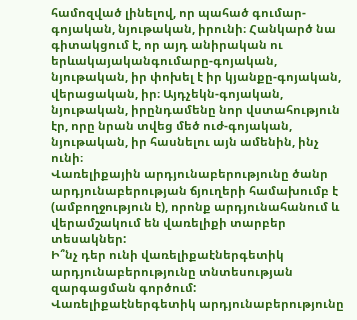համոզված լինելով, որ պահած գումար-գոյական, նյութական, իրունի։ Հանկարծ նա գիտակցում է, որ այդ անիրական ու երևակայականգումարը-գոյական, նյութական, իր փոխել է իր կյանքը-գոյական, վերացական, իր։ Այդչեկն-գոյական, նյութական, իրընդամենը նոր վստահություն էր, որը նրան տվեց մեծ ուժ-գոյական, նյութական, իր հասնելու այն ամենին, ինչ ունի։
Վառելիքային արդյունաբերությունը ծանր արդյունաբերության ճյուղերի համախումբ է (ամբողջություն է), որոնք արդյունահանում և վերամշակում են վառելիքի տարբեր տեսակներ:
Ի՞նչ դեր ունի վառելիքաէներգետիկ արդյունաբերությունը տնտեսության զարգացման գործում:
Վառելիքաէներգետիկ արդյունաբերությունը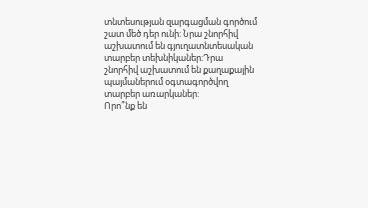տնտեսության զարգացման գործում շատ մեծ դեր ունի: Նրա շնորհիվ աշխատում են գյուղատնտեսական տարբեր տեխնիկաներ։Դրա շնորհիվ աշխատում են քաղաքային պայմաներում օգտագործվող տարբեր առարկաներ:
Որո՞նք են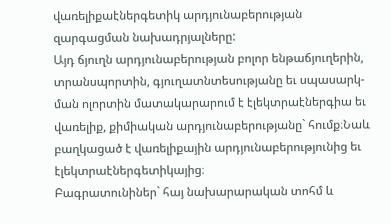վառելիքաէներգետիկ արդյունաբերության զարգացման նախադրյալները:
Այդ ճյուղն արդյունաբերության բոլոր ենթաճյուղերին, տրանսպորտին, գյուղատնտեսությանը եւ սպասարկ-ման ոլորտին մատակարարում է էլեկտրաէներգիա եւ վառելիք, քիմիական արդյունաբերությանը` հումք։Նաև բաղկացած է վառելիքային արդյունաբերությունից եւ էլեկտրաէներգետիկայից։
Բագրատունիներ` հայ նախարարական տոհմ և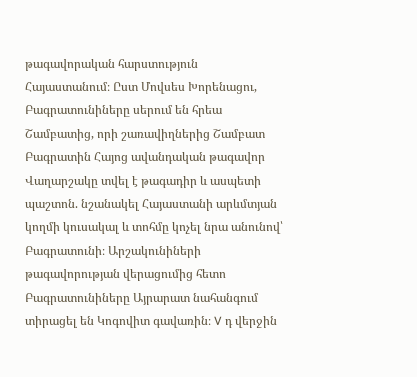թագավորական հարստություն Հայաստանում։ Ըստ Մովսես Խորենացու, Բագրատունիները սերում են հրեա Շամբատից, որի շառավիղներից Շամբատ Բագրատին Հայոց ավանդական թագավոր Վաղարշակը տվել է թագադիր և ասպետի պաշտոն. նշանակել Հայաստանի արևմտյան կողմի կուսակալ և տոհմը կոչել նրա անունով՝ Բագրատունի։ Արշակունիների թագավորության վերացումից հետո Բագրատունիները Այրարատ նահանգում տիրացել են Կոգովիտ գավառին։ V դ վերջին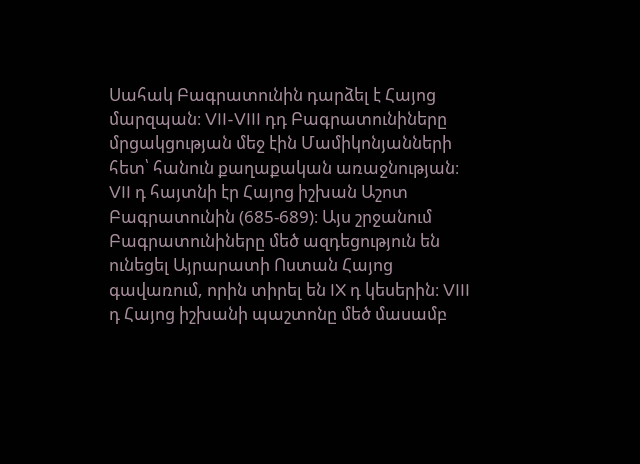Սահակ Բագրատունին դարձել է Հայոց մարզպան։ VII-VIII դդ Բագրատունիները մրցակցության մեջ էին Մամիկոնյանների հետ՝ հանուն քաղաքական առաջնության։ VII դ հայտնի էր Հայոց իշխան Աշոտ Բագրատունին (685-689)։ Այս շրջանում Բագրատունիները մեծ ազդեցություն են ունեցել Այրարատի Ոստան Հայոց գավառում, որին տիրել են IX դ կեսերին։ VIII դ Հայոց իշխանի պաշտոնը մեծ մասամբ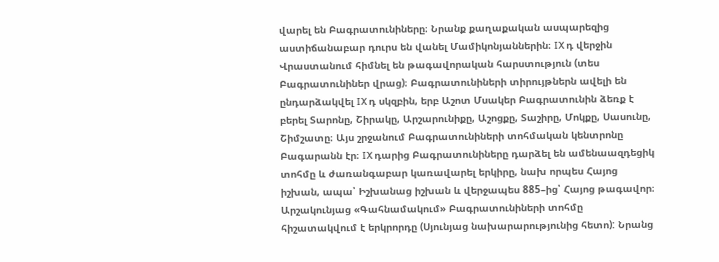վարել են Բագրատունիները։ Նրանք քաղաքական ասպարեզից աստիճանաբար դուրս են վանել Մամիկոնյաններին։ IX դ վերջին Վրաստանում հիմնել են թագավորական հարստություն (տես Բագրատունիներ վրաց)։ Բագրատունիների տիրույթներն ավելի են ընդարձակվել IX դ սկզբին, երբ Աշոտ Մսակեր Բագրատունին ձեռք է բերել Տարոնը, Շիրակը, Արշարունիքը, Աշոցքը, Տաշիրը, Մոկքը, Սասունը, Շիմշատը։ Այս շրջանում Բագրատունիների տոհմական կենտրոնը Բագարանն էր։ IX դարից Բագրատունիները դարձել են ամենաազդեցիկ տոհմը և ժառանգաբար կառավարել երկիրը, նախ որպես Հայոց իշխան, ապա՝ Իշխանաց իշխան և վերջապես 885–ից՝ Հայոց թագավոր։
Արշակունյաց «Գահնամակում» Բագրատունիների տոհմը հիշատակվում է երկրորդը (Սյունյաց նախարարությունից հետո): Նրանց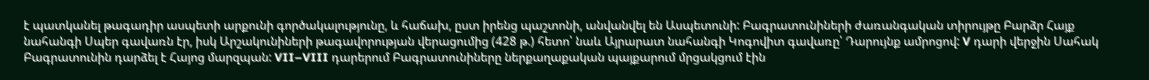է պատկանել թագադիր ասպետի արքունի գործակալությունը, և հաճախ, ըստ իրենց պաշտոնի, անվանվել են Ասպետունի: Բագրատունիների ժառանգական տիրույթը Բարձր Հայք նահանգի Սպեր գավառն էր, իսկ Արշակունիների թագավորության վերացումից (428 թ.) հետո՝ նաև Այրարատ նահանգի Կոգովիտ գավառը՝ Դարույնք ամրոցով: V դարի վերջին Սահակ Բագրատունին դարձել է Հայոց մարզպան: VII–VIII դարերում Բագրատունիները ներքաղաքական պայքարում մրցակցում էին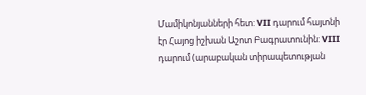Մամիկոնյանների հետ: VII դարում հայտնի էր Հայոց իշխան Աշոտ Բագրատունին: VIII դարում (արաբական տիրապետության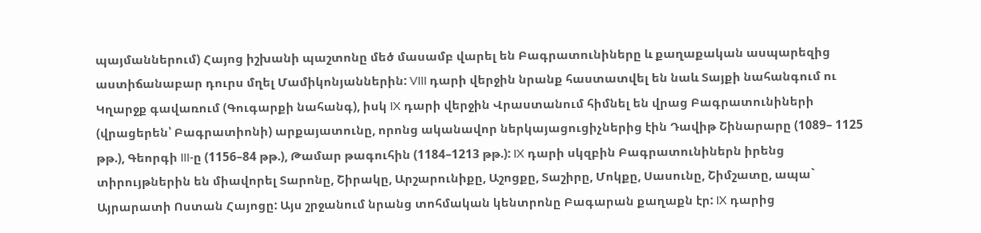պայմաններում) Հայոց իշխանի պաշտոնը մեծ մասամբ վարել են Բագրատունիները և քաղաքական ասպարեզից աստիճանաբար դուրս մղել Մամիկոնյաններին: VIII դարի վերջին նրանք հաստատվել են նաև Տայքի նահանգում ու Կղարջք գավառում (Գուգարքի նահանգ), իսկ IX դարի վերջին Վրաստանում հիմնել են վրաց Բագրատունիների (վրացերեն՝ Բագրատիոնի) արքայատունը, որոնց ականավոր ներկայացուցիչներից էին Դավիթ Շինարարը (1089– 1125 թթ.), Գեորգի III-ը (1156–84 թթ.), Թամար թագուհին (1184–1213 թթ.): IX դարի սկզբին Բագրատունիներն իրենց տիրույթներին են միավորել Տարոնը, Շիրակը, Արշարունիքը, Աշոցքը, Տաշիրը, Մոկքը, Սասունը, Շիմշատը, ապա` Այրարատի Ոստան Հայոցը: Այս շրջանում նրանց տոհմական կենտրոնը Բագարան քաղաքն էր: IX դարից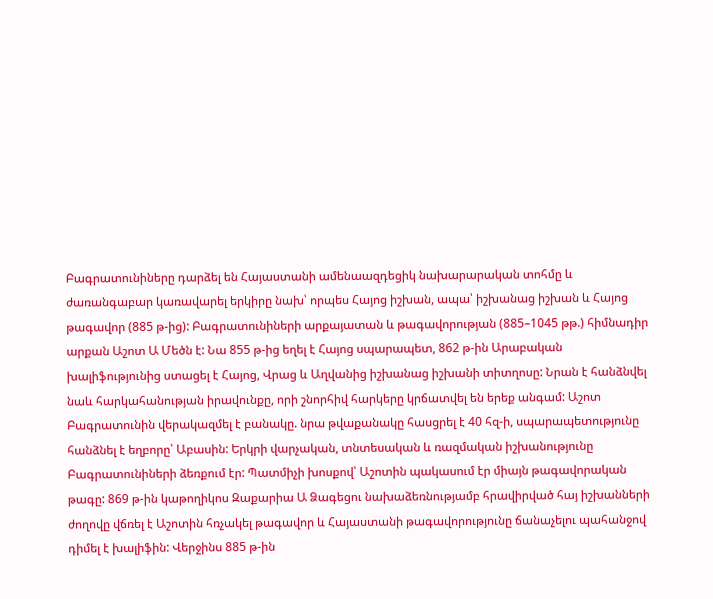Բագրատունիները դարձել են Հայաստանի ամենաազդեցիկ նախարարական տոհմը և ժառանգաբար կառավարել երկիրը նախ՝ որպես Հայոց իշխան, ապա՝ իշխանաց իշխան և Հայոց թագավոր (885 թ-ից): Բագրատունիների արքայատան և թագավորության (885–1045 թթ.) հիմնադիր արքան Աշոտ Ա Մեծն է: Նա 855 թ-ից եղել է Հայոց սպարապետ, 862 թ-ին Արաբական խալիֆությունից ստացել է Հայոց, Վրաց և Աղվանից իշխանաց իշխանի տիտղոսը: Նրան է հանձնվել նաև հարկահանության իրավունքը, որի շնորհիվ հարկերը կրճատվել են երեք անգամ: Աշոտ Բագրատունին վերակազմել է բանակը. նրա թվաքանակը հասցրել է 40 հզ-ի, սպարապետությունը հանձնել է եղբորը՝ Աբասին: Երկրի վարչական, տնտեսական և ռազմական իշխանությունը Բագրատունիների ձեռքում էր: Պատմիչի խոսքով՝ Աշոտին պակասում էր միայն թագավորական թագը: 869 թ-ին կաթողիկոս Զաքարիա Ա Ձագեցու նախաձեռնությամբ հրավիրված հայ իշխանների ժողովը վճռել է Աշոտին հռչակել թագավոր և Հայաստանի թագավորությունը ճանաչելու պահանջով դիմել է խալիֆին: Վերջինս 885 թ-ին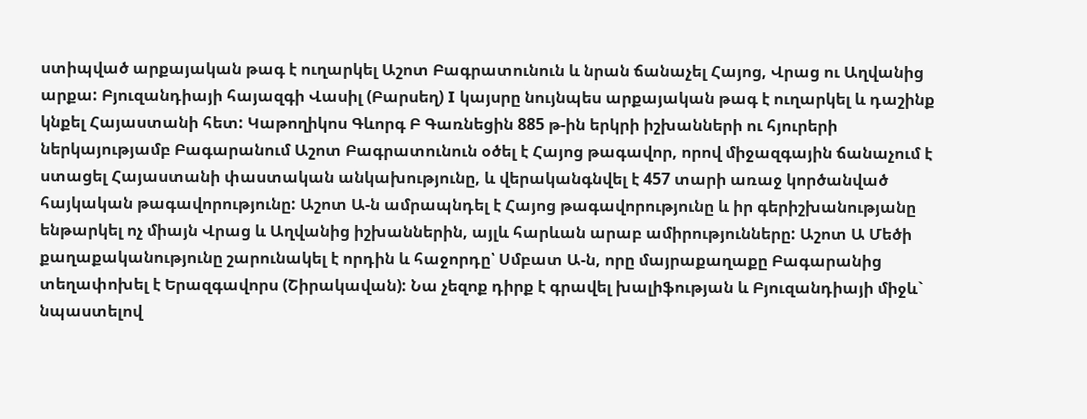ստիպված արքայական թագ է ուղարկել Աշոտ Բագրատունուն և նրան ճանաչել Հայոց, Վրաց ու Աղվանից արքա: Բյուզանդիայի հայազգի Վասիլ (Բարսեղ) I կայսրը նույնպես արքայական թագ է ուղարկել և դաշինք կնքել Հայաստանի հետ: Կաթողիկոս Գևորգ Բ Գառնեցին 885 թ-ին երկրի իշխանների ու հյուրերի ներկայությամբ Բագարանում Աշոտ Բագրատունուն օծել է Հայոց թագավոր, որով միջազգային ճանաչում է ստացել Հայաստանի փաստական անկախությունը, և վերականգնվել է 457 տարի առաջ կործանված հայկական թագավորությունը: Աշոտ Ա-ն ամրապնդել է Հայոց թագավորությունը և իր գերիշխանությանը ենթարկել ոչ միայն Վրաց և Աղվանից իշխաններին, այլև հարևան արաբ ամիրությունները: Աշոտ Ա Մեծի քաղաքականությունը շարունակել է որդին և հաջորդը՝ Սմբատ Ա-ն, որը մայրաքաղաքը Բագարանից տեղափոխել է Երազգավորս (Շիրակավան): Նա չեզոք դիրք է գրավել խալիֆության և Բյուզանդիայի միջև` նպաստելով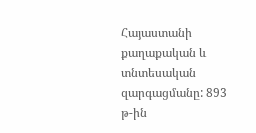Հայաստանի քաղաքական և տնտեսական զարգացմանը: 893 թ-ին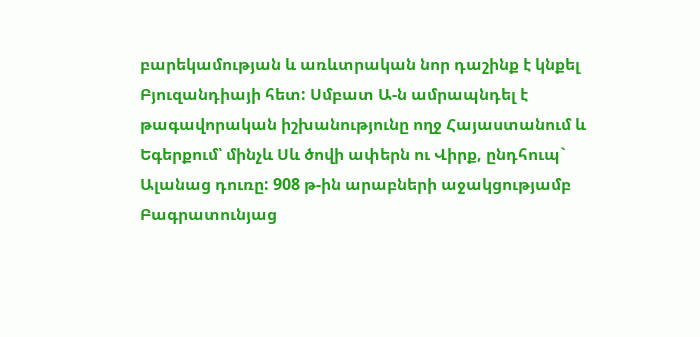բարեկամության և առևտրական նոր դաշինք է կնքել Բյուզանդիայի հետ: Սմբատ Ա-ն ամրապնդել է թագավորական իշխանությունը ողջ Հայաստանում և Եգերքում՝ մինչև Սև ծովի ափերն ու Վիրք, ընդհուպ` Ալանաց դուռը: 908 թ-ին արաբների աջակցությամբ Բագրատունյաց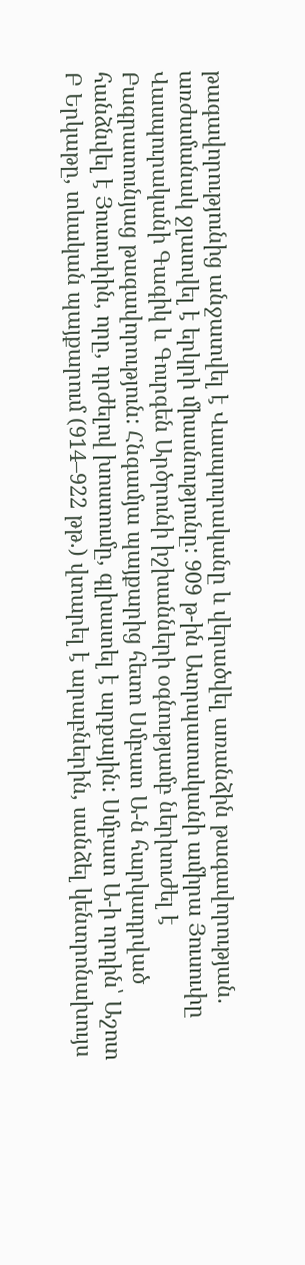թագավորությունից անջատվել է Վասպուրականը և վերածվել առանձին թագավորության. առժամանակ ջլատվել է երկրի միասնությունը: 909 թ-ին Ատրպատականի ամիրա Յուսուփը Վասպուրականի Գագիկ և Գուրգեն Արծրունի իշխանների օգնությամբ ներխուժել է Բագրատունյաց թագավորություն: Հնգամյա պայքարից հետո Սմբատ Ա-ն հարկադրված հանձնվել է Յուսուփին, որը, դրժելով խոստումը, գլխատել է արքային: Սմբատ Ա-ի որդին՝ Աշոտ Բ Երկաթը, տևական պայքարում (914–922 թթ.) վտարել է արաբներին, սանձել կենտրոնախույս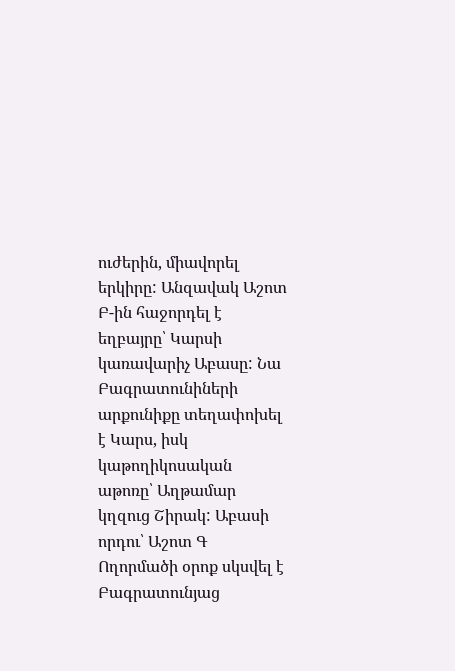ուժերին, միավորել երկիրը: Անզավակ Աշոտ Բ-ին հաջորդել է եղբայրը՝ Կարսի կառավարիչ Աբասը: Նա Բագրատունիների արքունիքը տեղափոխել է Կարս, իսկ կաթողիկոսական աթոռը՝ Աղթամար կղզուց Շիրակ: Աբասի որդու՝ Աշոտ Գ Ողորմածի օրոք սկսվել է Բագրատունյաց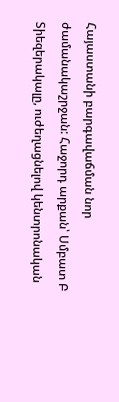Հայաստանի բարգավաճման նոր ժամանակաշրջան: Հաջորդ արքան՝ Սմբատ Բ Տիեզերակալը, ուժեղացնելով կենտրոնական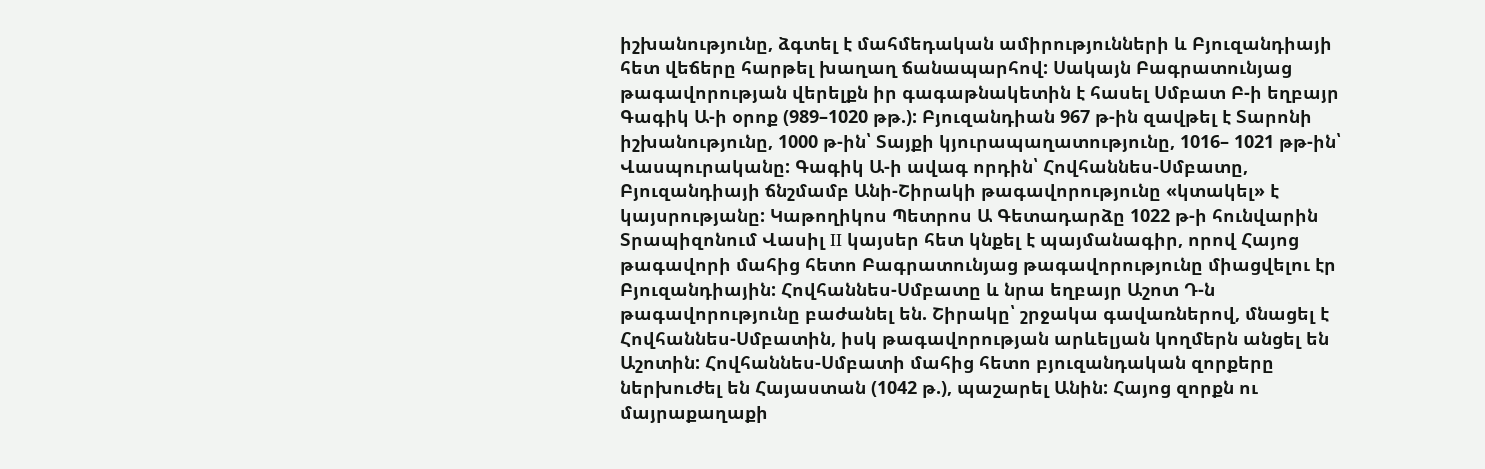իշխանությունը, ձգտել է մահմեդական ամիրությունների և Բյուզանդիայի հետ վեճերը հարթել խաղաղ ճանապարհով: Սակայն Բագրատունյաց թագավորության վերելքն իր գագաթնակետին է հասել Սմբատ Բ-ի եղբայր Գագիկ Ա-ի օրոք (989–1020 թթ.): Բյուզանդիան 967 թ-ին զավթել է Տարոնի իշխանությունը, 1000 թ-ին՝ Տայքի կյուրապաղատությունը, 1016– 1021 թթ-ին՝ Վասպուրականը: Գագիկ Ա-ի ավագ որդին՝ Հովհաննես-Սմբատը, Բյուզանդիայի ճնշմամբ Անի-Շիրակի թագավորությունը «կտակել» է կայսրությանը: Կաթողիկոս Պետրոս Ա Գետադարձը 1022 թ-ի հունվարին Տրապիզոնում Վասիլ II կայսեր հետ կնքել է պայմանագիր, որով Հայոց թագավորի մահից հետո Բագրատունյաց թագավորությունը միացվելու էր Բյուզանդիային: Հովհաննես-Սմբատը և նրա եղբայր Աշոտ Դ-ն թագավորությունը բաժանել են. Շիրակը՝ շրջակա գավառներով, մնացել է Հովհաննես-Սմբատին, իսկ թագավորության արևելյան կողմերն անցել են Աշոտին: Հովհաննես-Սմբատի մահից հետո բյուզանդական զորքերը ներխուժել են Հայաստան (1042 թ.), պաշարել Անին: Հայոց զորքն ու մայրաքաղաքի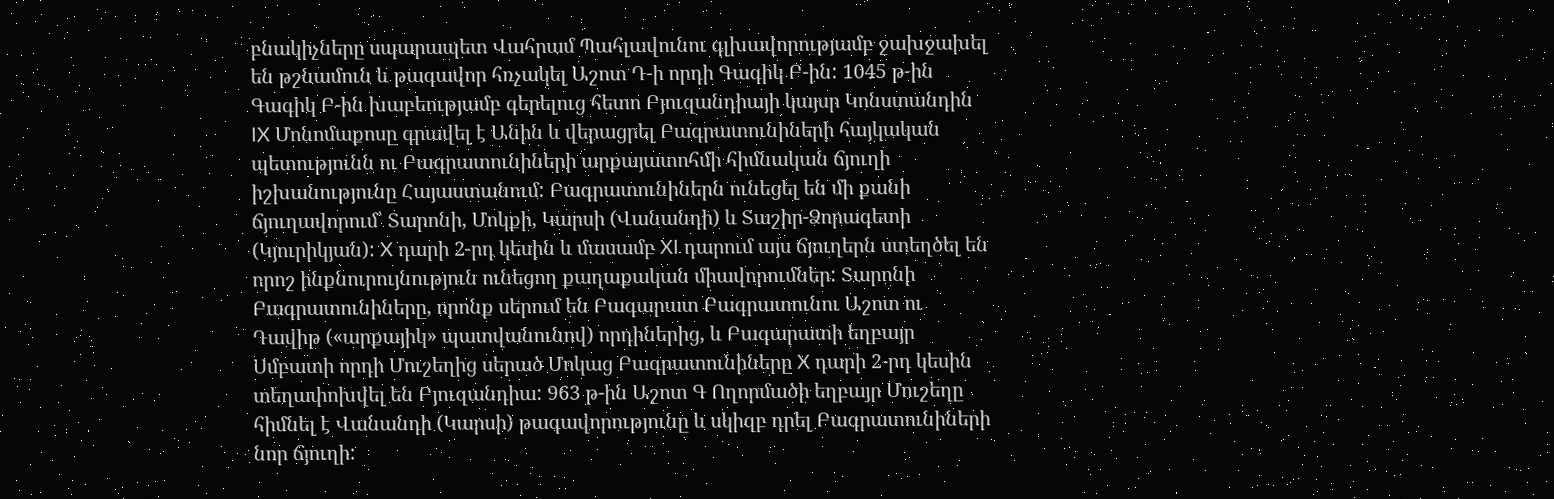բնակիչները սպարապետ Վահրամ Պահլավունու գլխավորությամբ ջախջախել են թշնամուն և թագավոր հռչակել Աշոտ Դ-ի որդի Գագիկ Բ-ին: 1045 թ-ին Գագիկ Բ-ին խաբեությամբ գերելուց հետո Բյուզանդիայի կայսր Կոնստանդին IX Մոնոմաքոսը գրավել է Անին և վերացրել Բագրատունիների հայկական պետությունն ու Բագրատունիների արքայատոհմի հիմնական ճյուղի իշխանությունը Հայաստանում: Բագրատունիներն ունեցել են մի քանի ճյուղավորում՝ Տարոնի, Մոկքի, Կարսի (Վանանդի) և Տաշիր-Ձորագետի (Կյուրիկյան): X դարի 2-րդ կեսին և մասամբ XI դարում այս ճյուղերն ստեղծել են որոշ ինքնուրույնություն ունեցող քաղաքական միավորումներ: Տարոնի Բագրատունիները, որոնք սերում են Բագարատ Բագրատունու Աշոտ ու Դավիթ («արքայիկ» պատվանունով) որդիներից, և Բագարատի եղբայր Սմբատի որդի Մուշեղից սերած Մոկաց Բագրատունիները X դարի 2-րդ կեսին տեղափոխվել են Բյուզանդիա: 963 թ-ին Աշոտ Գ Ողորմածի եղբայր Մուշեղը հիմնել է Վանանդի (Կարսի) թագավորությունը և սկիզբ դրել Բագրատունիների նոր ճյուղի: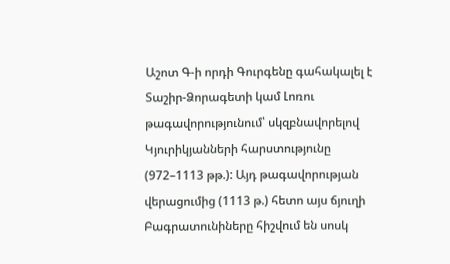Աշոտ Գ-ի որդի Գուրգենը գահակալել է Տաշիր-Ձորագետի կամ Լոռու թագավորությունում՝ սկզբնավորելով Կյուրիկյանների հարստությունը (972–1113 թթ.): Այդ թագավորության վերացումից (1113 թ.) հետո այս ճյուղի Բագրատունիները հիշվում են սոսկ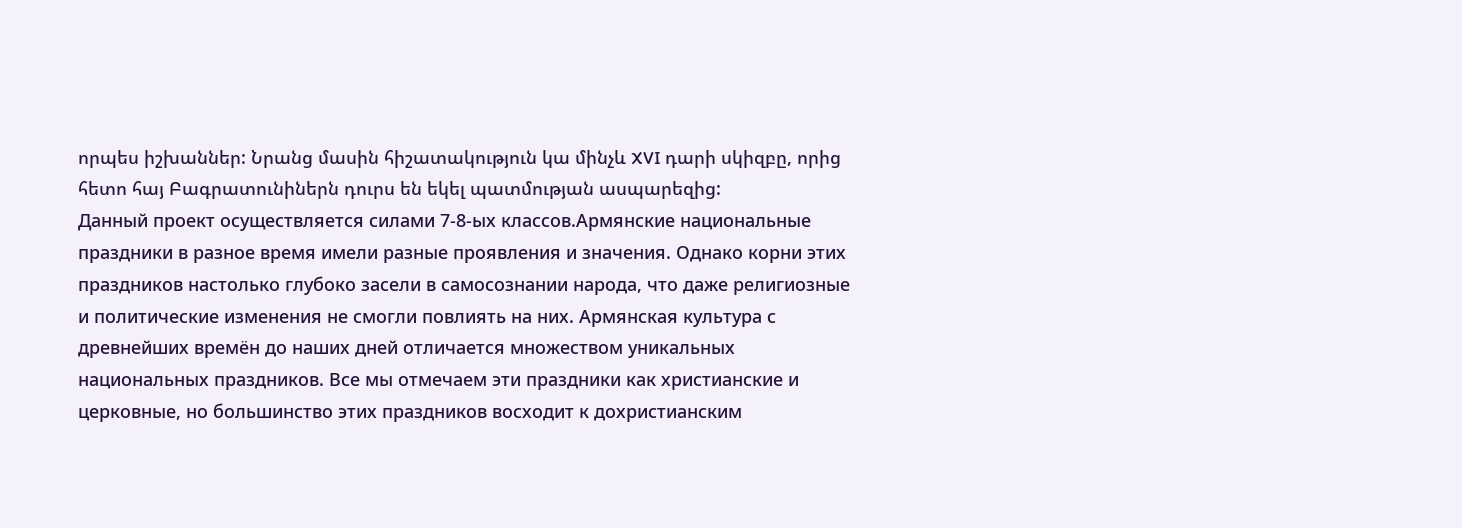որպես իշխաններ: Նրանց մասին հիշատակություն կա մինչև XVI դարի սկիզբը, որից հետո հայ Բագրատունիներն դուրս են եկել պատմության ասպարեզից:
Данный проект осуществляется силами 7-8-ых классов.Армянские национальные праздники в разное время имели разные проявления и значения. Однако корни этих праздников настолько глубоко засели в самосознании народа, что даже религиозные и политические изменения не смогли повлиять на них. Армянская культура с древнейших времён до наших дней отличается множеством уникальных национальных праздников. Все мы отмечаем эти праздники как христианские и церковные, но большинство этих праздников восходит к дохристианским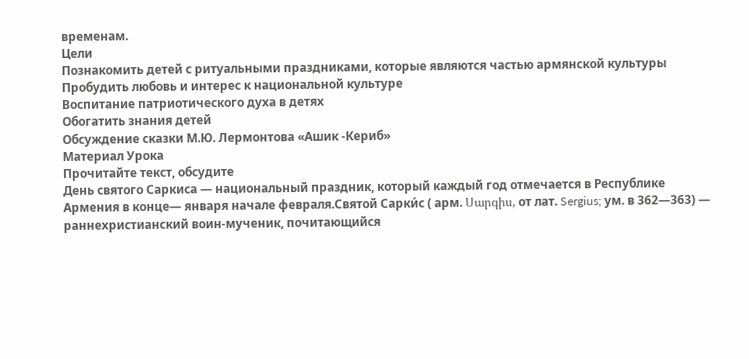временам.
Цели
Познакомить детей с ритуальными праздниками, которые являются частью армянской культуры
Пробудить любовь и интерес к национальной культуре
Воспитание патриотического духа в детях
Обогатить знания детей
Обсуждение сказки М.Ю. Лермонтова «Ашик -Кериб»
Материал Урока
Прочитайте текст, обсудите
День святого Саркиса — национальный праздник, который каждый год отмечается в Республике Армения в конце— января начале февраля.Святой Сарки́с ( арм. Սարգիս, от лат. Sergius; ум. в 362—363) — раннехристианский воин-мученик, почитающийся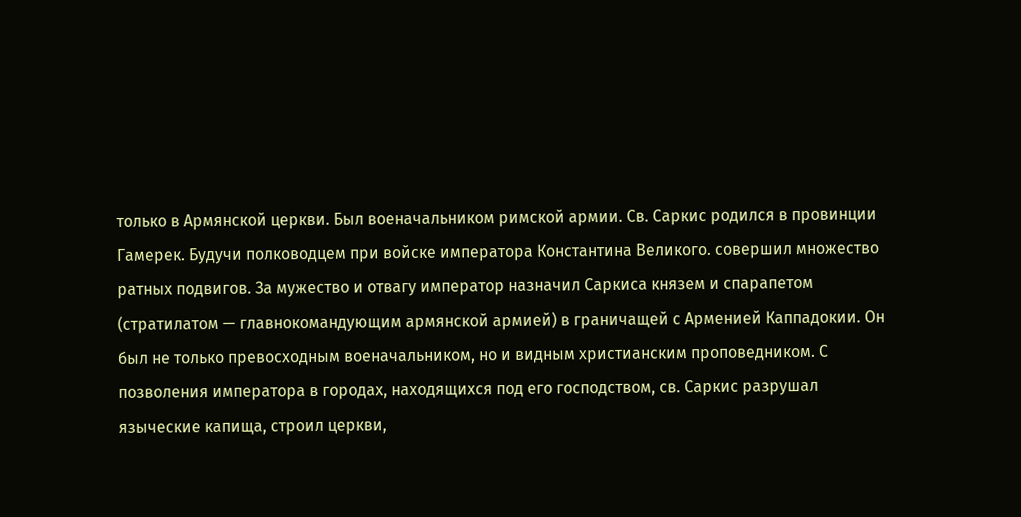только в Армянской церкви. Был военачальником римской армии. Св. Саркис родился в провинции Гамерек. Будучи полководцем при войске императора Константина Великого. совершил множество ратных подвигов. За мужество и отвагу император назначил Саркиса князем и спарапетом (стратилатом — главнокомандующим армянской армией) в граничащей с Арменией Каппадокии. Он был не только превосходным военачальником, но и видным христианским проповедником. С позволения императора в городах, находящихся под его господством, св. Саркис разрушал языческие капища, строил церкви,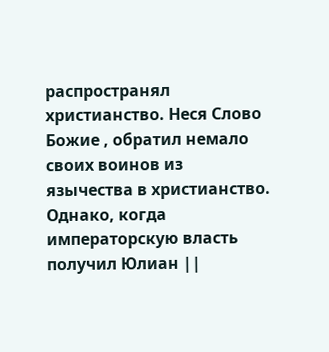распространял христианство. Неся Слово Божие , обратил немало своих воинов из язычества в христианство. Однако, когда императорскую власть получил Юлиан ||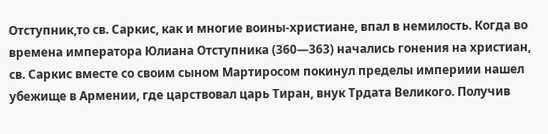Отступник,то св. Саркис, как и многие воины-христиане, впал в немилость. Когда во времена императора Юлиана Отступника (360—363) начались гонения на христиан, св. Саркис вместе со своим сыном Мартиросом покинул пределы империии нашел убежище в Армении, где царствовал царь Тиран, внук Трдата Великого. Получив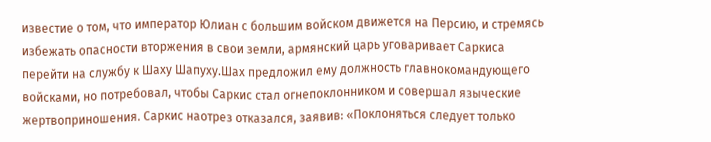известие о том, что император Юлиан с большим войском движется на Персию, и стремясь избежать опасности вторжения в свои земли, армянский царь уговаривает Саркиса перейти на службу к Шаху Шапуху.Шах предложил ему должность главнокомандующего войсками, но потребовал, чтобы Саркис стал огнепоклонником и совершал языческие жертвоприношения. Саркис наотрез отказался, заявив: «Поклоняться следует только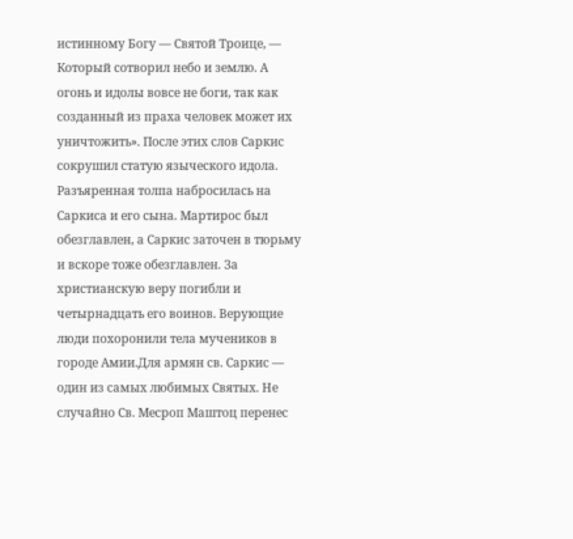истинному Богу — Святой Троице, — Который сотворил небо и землю. А огонь и идолы вовсе не боги, так как созданный из праха человек может их уничтожить». После этих слов Саркис сокрушил статую языческого идола. Разъяренная толпа набросилась на Саркиса и его сына. Мартирос был обезглавлен, а Саркис заточен в тюрьму и вскоре тоже обезглавлен. За христианскую веру погибли и четырнадцать его воинов. Верующие люди похоронили тела мучеников в городе Амии.Для армян св. Саркис — один из самых любимых Святых. Не случайно Св. Месроп Маштоц перенес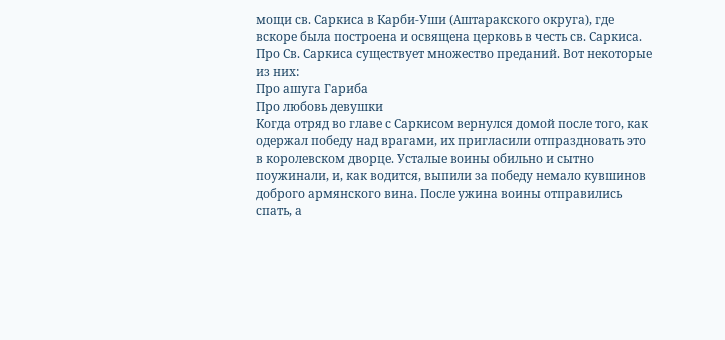мощи св. Саркиса в Карби-Уши (Аштаракского округа), где вскоре была построена и освящена церковь в честь св. Саркиса. Про Св. Саркиса существует множество преданий. Вот некоторые из них:
Про ашуга Гариба
Про любовь девушки
Когда отряд во главе с Саркисом вернулся домой после того, как одержал победу над врагами, их пригласили отпраздновать это в королевском дворце. Усталые воины обильно и сытно поужинали, и, как водится, выпили за победу немало кувшинов доброго армянского вина. После ужина воины отправились спать, а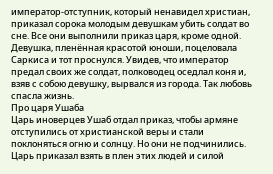император-отступник, который ненавидел христиан, приказал сорока молодым девушкам убить солдат во сне. Все они выполнили приказ царя, кроме одной. Девушка, пленённая красотой юноши, поцеловала Саркиса и тот проснулся. Увидев, что император предал своих же солдат, полководец оседлал коня и, взяв с собою девушку, вырвался из города. Так любовь спасла жизнь.
Про царя Ушаба
Царь иноверцев Ушаб отдал приказ, чтобы армяне отступились от христианской веры и стали поклоняться огню и солнцу. Но они не подчинились. Царь приказал взять в плен этих людей и силой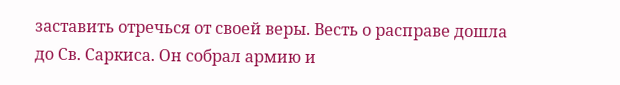заставить отречься от своей веры. Весть о расправе дошла до Св. Саркиса. Он собрал армию и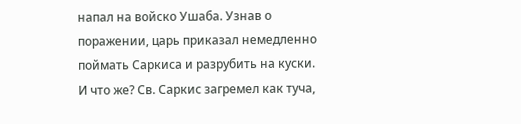напал на войско Ушаба. Узнав о поражении, царь приказал немедленно поймать Саркиса и разрубить на куски. И что же? Св. Саркис загремел как туча,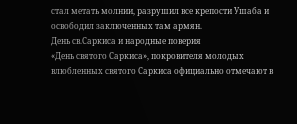стал метать молнии, разрушил все крепости Ушаба и освободил заключенных там армян.
День св.Саркиса и народные поверия
«День святого Саркиса», покровителя молодых влюбленных святого Саркиса официально отмечают в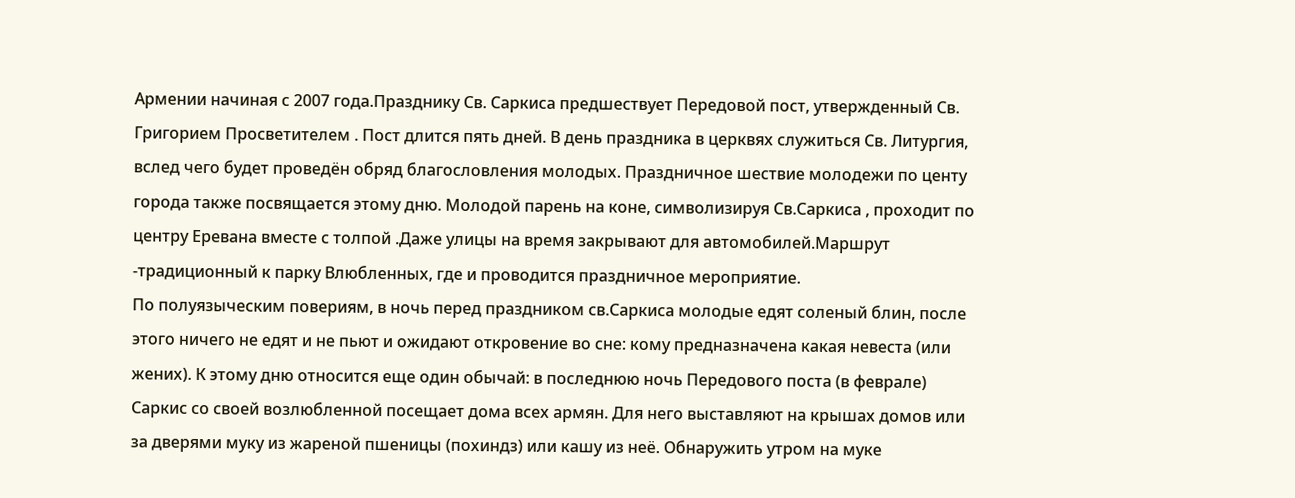Армении начиная с 2007 года.Празднику Св. Саркиса предшествует Передовой пост, утвержденный Св. Григорием Просветителем . Пост длится пять дней. В день праздника в церквях служиться Св. Литургия, вслед чего будет проведён обряд благословления молодых. Праздничное шествие молодежи по центу города также посвящается этому дню. Молодой парень на коне, символизируя Св.Саркиса , проходит по центру Еревана вместе с толпой .Даже улицы на время закрывают для автомобилей.Маршрут -традиционный к парку Влюбленных, где и проводится праздничное мероприятие.
По полуязыческим повериям, в ночь перед праздником св.Саркиса молодые едят соленый блин, после этого ничего не едят и не пьют и ожидают откровение во сне: кому предназначена какая невеста (или жених). К этому дню относится еще один обычай: в последнюю ночь Передового поста (в феврале) Саркис со своей возлюбленной посещает дома всех армян. Для него выставляют на крышах домов или за дверями муку из жареной пшеницы (похиндз) или кашу из неё. Обнаружить утром на муке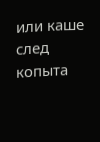или каше след копыта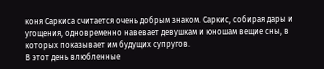коня Саркиса считается очень добрым знаком. Саркис, собирая дары и угощения, одновременно навевает девушкам и юношам вещие сны, в которых показывает им будущих супругов.
В этот день влюбленные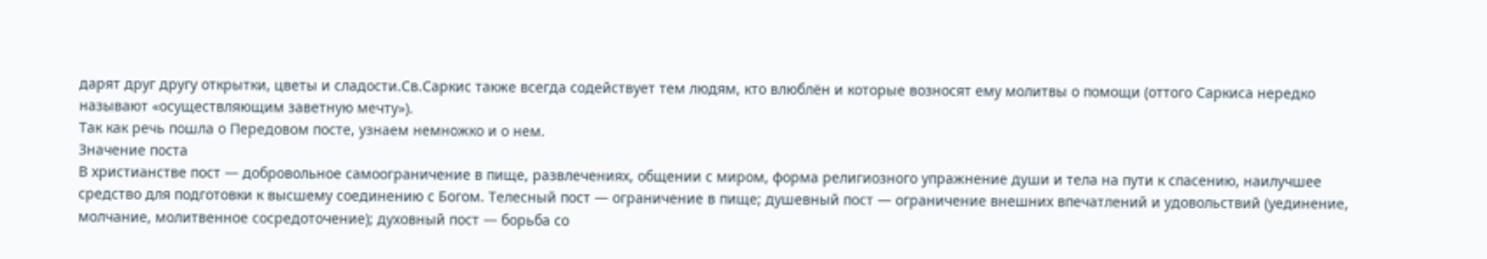дарят друг другу открытки, цветы и сладости.Св.Саркис также всегда содействует тем людям, кто влюблён и которые возносят ему молитвы о помощи (оттого Саркиса нередко называют «осуществляющим заветную мечту»).
Так как речь пошла о Передовом посте, узнаем немножко и о нем.
Значение поста
В христианстве пост — добровольное самоограничение в пище, развлечениях, общении с миром, форма религиозного упражнение души и тела на пути к спасению, наилучшее средство для подготовки к высшему соединению с Богом. Телесный пост — ограничение в пище; душевный пост — ограничение внешних впечатлений и удовольствий (уединение, молчание, молитвенное сосредоточение); духовный пост — борьба со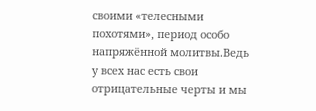своими «телесными похотями», период особо напряжённой молитвы.Ведь у всех нас есть свои отрицательные черты и мы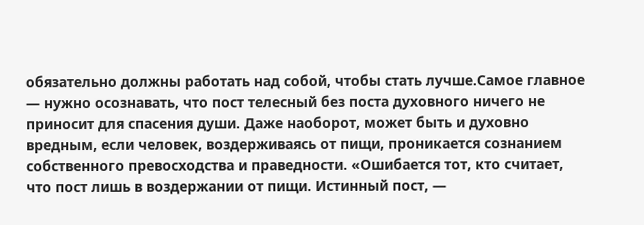обязательно должны работать над собой, чтобы стать лучше.Самое главное — нужно осознавать, что пост телесный без поста духовного ничего не приносит для спасения души. Даже наоборот, может быть и духовно вредным, если человек, воздерживаясь от пищи, проникается сознанием собственного превосходства и праведности. «Ошибается тот, кто считает, что пост лишь в воздержании от пищи. Истинный пост, —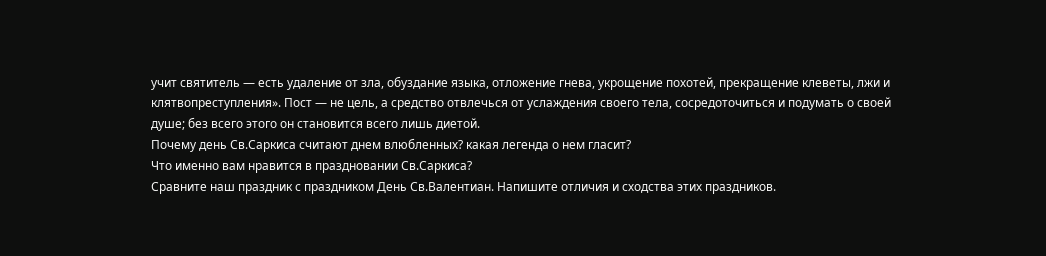учит святитель — есть удаление от зла, обуздание языка, отложение гнева, укрощение похотей, прекращение клеветы, лжи и клятвопреступления». Пост — не цель, а средство отвлечься от услаждения своего тела, сосредоточиться и подумать о своей душе; без всего этого он становится всего лишь диетой.
Почему день Св.Саркиса считают днем влюбленных? какая легенда о нем гласит?
Что именно вам нравится в праздновании Св.Саркиса?
Сравните наш праздник с праздником День Св.Валентиан. Напишите отличия и сходства этих праздников.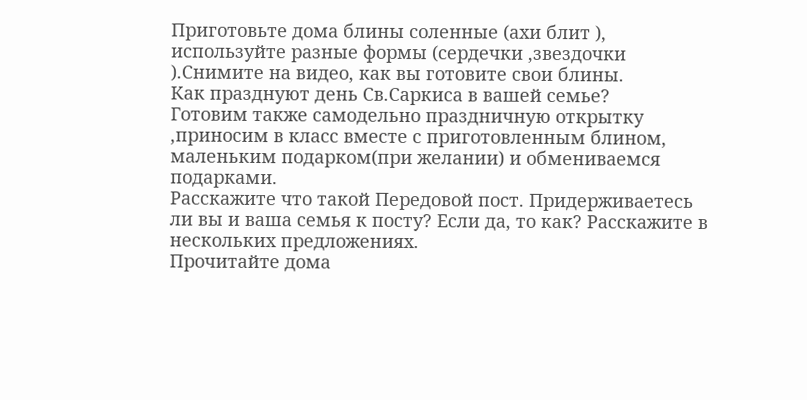Приготовьте дома блины соленные (ахи блит ), используйте разные формы (сердечки ,звездочки ).Снимите на видео, как вы готовите свои блины.
Как празднуют день Св.Саркиса в вашей семье?
Готовим также самодельно праздничную открытку ,приносим в класс вместе с приготовленным блином, маленьким подарком(при желании) и обмениваемся подарками.
Расскажите что такой Передовой пост. Придерживаетесь ли вы и ваша семья к посту? Если да, то как? Расскажите в нескольких предложениях.
Прочитайте дома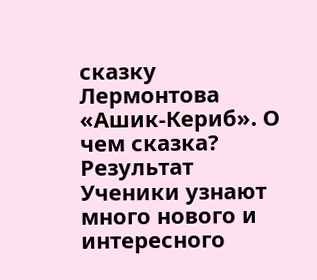сказку Лермонтова «Ашик-Кериб». О чем сказка?
Результат
Ученики узнают много нового и интересного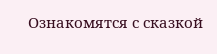Ознакомятся с сказкой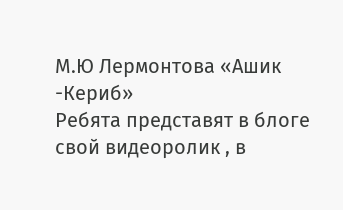М.Ю Лермонтова «Ашик -Кериб»
Ребята представят в блоге свой видеоролик , в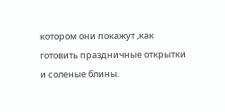котором они покажут ,как готовить праздничные открытки и соленые блины.